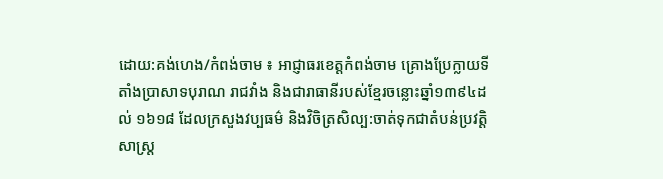ដោយ:គង់ហេង/កំពង់ចាម ៖ អាជ្ញាធរខេត្តកំពង់ចាម គ្រោងប្រែក្លាយទីតាំងប្រាសាទបុរាណ រាជវាំង និងជារាធានីរបស់ខ្មែរចន្លោះឆ្នាំ១៣៩៤ដល់ ១៦១៨ ដែលក្រសួងវប្បធម៌ និងវិចិត្រសិល្ប:ចាត់ទុកជាតំបន់ប្រវត្តិសាស្រ្ត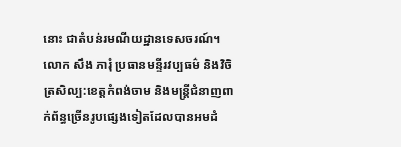នោះ ជាតំបន់រមណីយដ្ឋានទេសចរណ៍។
លោក សឹង ភារុំ ប្រធានមន្ទីរវប្បធម៌ និងវិចិត្រសិល្ប:ខេត្តកំពង់ចាម និងមន្រ្តីជំនាញពាក់ព័ន្ធច្រើនរូបផ្សេងទៀតដែលបានអមដំ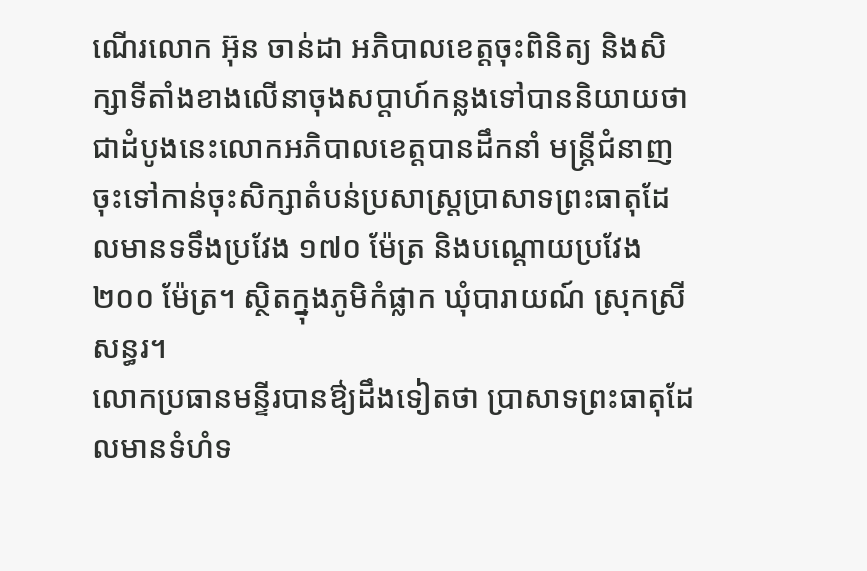ណើរលោក អ៊ុន ចាន់ដា អភិបាលខេត្តចុះពិនិត្យ និងសិក្សាទីតាំងខាងលើនាចុងសប្តាហ៍កន្លងទៅបាននិយាយថា ជាដំបូងនេះលោកអភិបាលខេត្តបានដឹកនាំ មន្រ្តីជំនាញចុះទៅកាន់ចុះសិក្សាតំបន់ប្រសាស្រ្តប្រាសាទព្រះធាតុដែលមានទទឹងប្រវែង ១៧០ ម៉ែត្រ និងបណ្តោយប្រវែង ២០០ ម៉ែត្រ។ ស្ថិតក្នុងភូមិកំផ្លាក ឃុំបារាយណ៍ ស្រុកស្រីសន្ធរ។
លោកប្រធានមន្ទីរបានឳ្យដឹងទៀតថា ប្រាសាទព្រះធាតុដែលមានទំហំទ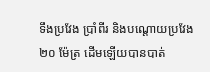ទឹងប្រវែង ប្រាំពីរ និងបណ្តោយប្រវែង ២០ ម៉ែត្រ ដើមឡើយបានបាត់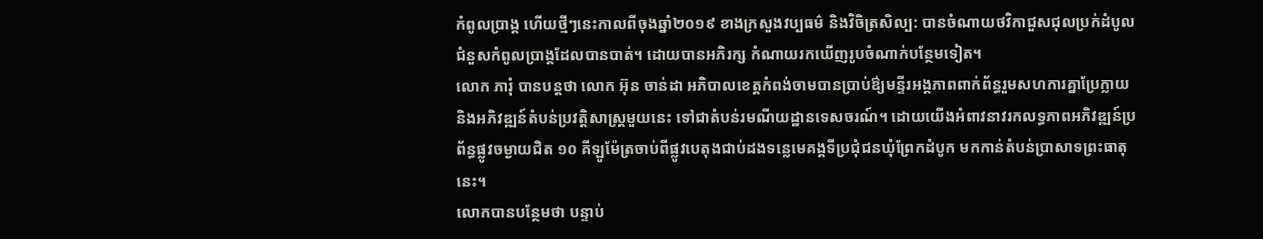កំពូលប្រាង្គ ហើយថ្មីៗនេះកាលពីចុងឆ្នាំ២០១៩ ខាងក្រសួងវប្បធម៌ និងវិចិត្រសិល្ប: បានចំណាយថវិកាជួសជុលប្រក់ដំបូល ជំនួសកំពូលប្រាង្គដែលបានបាត់។ ដោយបានអភិរក្ស កំណាយរកឃើញរូបចំណាក់បន្ថែមទៀត។
លោក ភារុំ បានបន្តថា លោក អ៊ុន ចាន់ដា អភិបាលខេត្តកំពង់ចាមបានប្រាប់ឳ្យមន្ទីរអង្គភាពពាក់ព័ន្ធរួមសហការគ្នាប្រែក្លាយ និងអភិវឌ្ឍន៍តំបន់ប្រវត្តិសាស្រ្តមួយនេះ ទៅជាតំបន់រមណីយដ្ឋានទេសចរណ៍។ ដោយយើងអំពាវនាវរកលទ្ធភាពអភិវឌ្ឍន៍ប្រព័ន្ធផ្លូវចម្ងាយជិត ១០ គីឡូម៉ែត្រចាប់ពីផ្លូវបេតុងជាប់ដងទន្លេមេគង្គទីប្រជុំជនឃុំព្រែកដំបូក មកកាន់តំបន់ប្រាសាទព្រះធាតុនេះ។
លោកបានបន្ថែមថា បន្ទាប់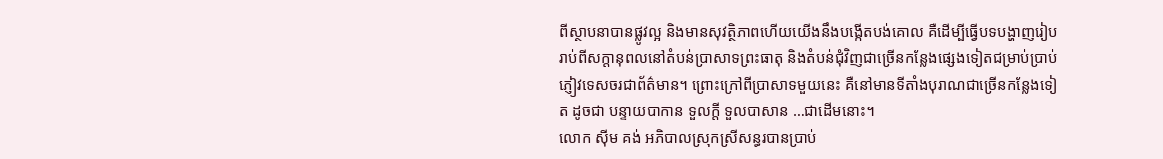ពីស្ថាបនាបានផ្លូវល្អ និងមានសុវត្ថិភាពហើយយើងនឹងបង្កើតបង់គោល គឺដើម្បីធ្វើបទបង្ហាញរៀបរាប់ពីសក្តានុពលនៅតំបន់ប្រាសាទព្រះធាតុ និងតំបន់ជុំវិញជាច្រើនកន្លែងផ្សេងទៀតជម្រាប់ប្រាប់ភ្ញៀវទេសចរជាព័ត៌មាន។ ព្រោះក្រៅពីប្រាសាទមួយនេះ គឺនៅមានទីតាំងបុរាណជាច្រើនកន្លែងទៀត ដូចជា បន្ទាយបាកាន ទួលក្តី ទួលបាសាន …ជាដើមនោះ។
លោក ស៊ីម គង់ អភិបាលស្រុកស្រីសន្ធរបានប្រាប់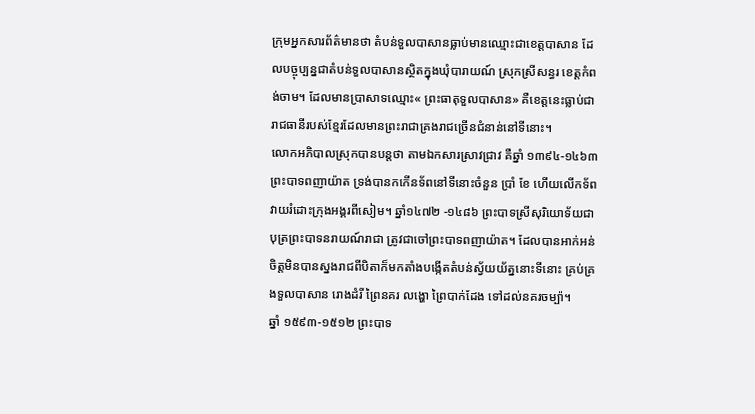ក្រុមអ្នកសារព័ត៌មានថា តំបន់ទួលបាសានធ្លាប់មានឈ្មោះជាខេត្តបាសាន ដែលបច្ចុប្បន្នជាតំបន់ទួលបាសានស្ថិតក្នុងឃុំបារាយណ៍ ស្រុកស្រីសន្ធរ ខេត្តកំពង់ចាម។ ដែលមានប្រាសាទឈ្មោះ« ព្រះធាតុទួលបាសាន» គឺខេត្តនេះធ្លាប់ជារាជធានីរបស់ខ្មែរដែលមានព្រះរាជាគ្រងរាជច្រើនជំនាន់នៅទីនោះ។
លោកអភិបាលស្រុកបានបន្តថា តាមឯកសារស្រាវជ្រាវ គឺឆ្នាំ ១៣៩៤-១៤៦៣ ព្រះបាទពញាយ៉ាត ទ្រង់បានកកើនទ័ពនៅទីនោះចំនួន ប្រាំ ខែ ហើយលើកទ័ពវាយរំដោះក្រុងអង្គរពីសៀម។ ឆ្នាំ១៤៧២ -១៤៨៦ ព្រះបាទស្រីសុរិយោទ័យជាបុត្រព្រះបាទនរាយណ៍រាជា ត្រូវជាចៅព្រះបាទពញាយ៉ាត។ ដែលបានអាក់អន់ចិត្តមិនបានស្នងរាជពីបិតាក៏មកតាំងបង្កើតតំបន់ស្វ័យយ័ត្ននោះទីនោះ គ្រប់គ្រងទួលបាសាន រោងដំរី ព្រៃនគរ លង្ហោ ព្រៃបាក់ដែង ទៅដល់នគរចម្ប៉ា។
ឆ្នាំ ១៥៩៣-១៥១២ ព្រះបាទ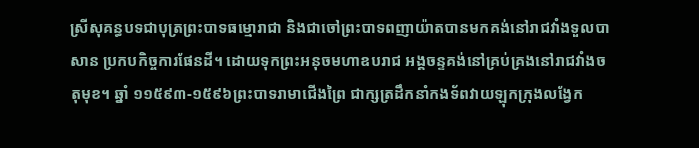ស្រីសុគន្ធបទជាបុត្រព្រះបាទធម្មោរាជា និងជាចៅព្រះបាទពញាយ៉ាតបានមកគង់នៅរាជវាំងទួលបាសាន ប្រកបកិច្ចការផែនដី។ ដោយទុកព្រះអនុចមហាឧបរាជ អង្គចន្ទគង់នៅគ្រប់គ្រងនៅរាជវាំងចតុមុខ។ ឆ្នាំ ១១៥៩៣-១៥៩៦ព្រះបាទរាមាជើងព្រៃ ជាក្សត្រដឹកនាំកងទ័ពវាយឡុកក្រុងលង្វែក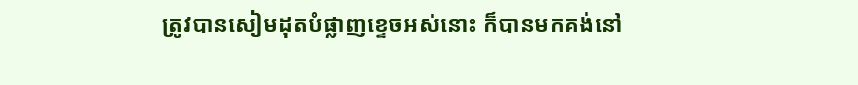ត្រូវបានសៀមដុតបំផ្លាញខ្ទេចអស់នោះ ក៏បានមកគង់នៅ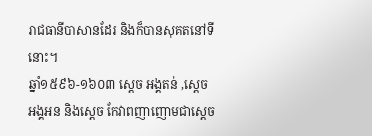រាជធានីបាសានដែរ និងក៏បានសុគតនៅទីនោះ។
ឆ្នាំ១៥៩៦-១៦០៣ ស្តេច អង្គតន់ ,ស្តេច អង្គអន និងស្តេច កែវាពញាញោមជាស្តេច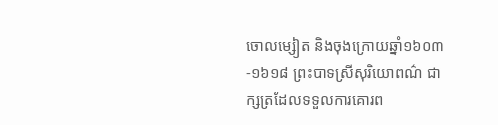ចោលម្សៀត និងចុងក្រោយឆ្នាំ១៦០៣-១៦១៨ ព្រះបាទស្រីសុរិយោពណ៌ ជាក្សត្រដែលទទួលការគោរព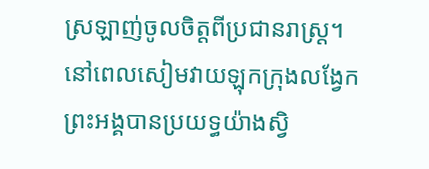ស្រឡាញ់ចូលចិត្តពីប្រជានរាស្រ្ត។ នៅពេលសៀមវាយឡុកក្រុងលង្វែកព្រះអង្គបានប្រយទ្ធយ៉ាងស្វិ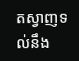តស្វាញទល់នឹង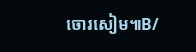ចោរសៀម៕B/